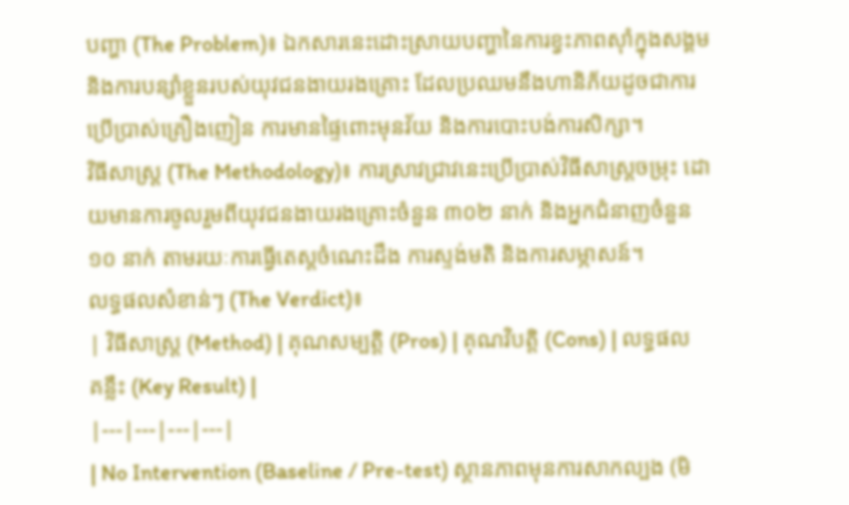បញ្ហា (The Problem)៖ ឯកសារនេះដោះស្រាយបញ្ហានៃការខ្វះភាពស៊ាំក្នុងសង្គម និងការបន្សាំខ្លួនរបស់យុវជនងាយរងគ្រោះ ដែលប្រឈមនឹងហានិភ័យដូចជាការប្រើប្រាស់គ្រឿងញៀន ការមានផ្ទៃពោះមុនវ័យ និងការបោះបង់ការសិក្សា។
វិធីសាស្ត្រ (The Methodology)៖ ការស្រាវជ្រាវនេះប្រើប្រាស់វិធីសាស្ត្រចម្រុះ ដោយមានការចូលរួមពីយុវជនងាយរងគ្រោះចំនួន ៣០២ នាក់ និងអ្នកជំនាញចំនួន ១០ នាក់ តាមរយៈការធ្វើតេស្តចំណេះដឹង ការស្ទង់មតិ និងការសម្ភាសន៍។
លទ្ធផលសំខាន់ៗ (The Verdict)៖
| វិធីសាស្ត្រ (Method) | គុណសម្បត្តិ (Pros) | គុណវិបត្តិ (Cons) | លទ្ធផលគន្លឹះ (Key Result) |
|---|---|---|---|
| No Intervention (Baseline / Pre-test) ស្ថានភាពមុនការសាកល្បង (មិ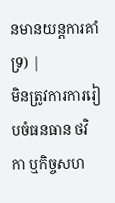នមានយន្តការគាំទ្រ) |
មិនត្រូវការការរៀបចំធនធាន ថវិកា ឬកិច្ចសហ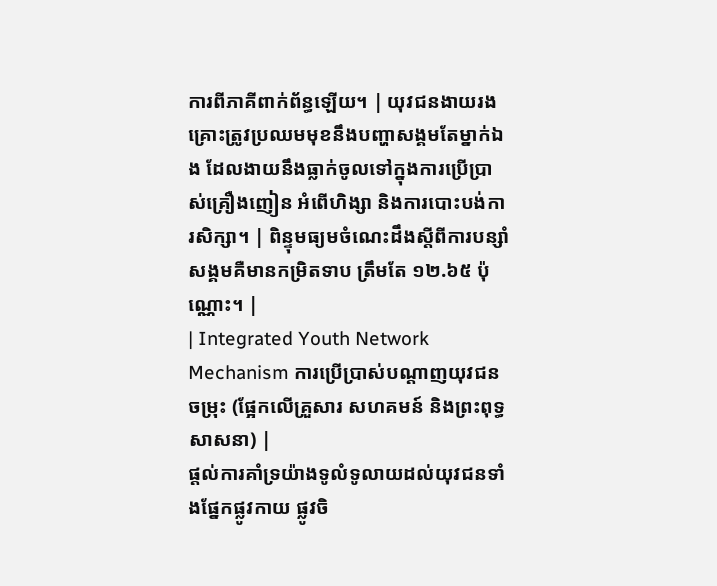ការពីភាគីពាក់ព័ន្ធឡើយ។ | យុវជនងាយរងគ្រោះត្រូវប្រឈមមុខនឹងបញ្ហាសង្គមតែម្នាក់ឯង ដែលងាយនឹងធ្លាក់ចូលទៅក្នុងការប្រើប្រាស់គ្រឿងញៀន អំពើហិង្សា និងការបោះបង់ការសិក្សា។ | ពិន្ទុមធ្យមចំណេះដឹងស្តីពីការបន្សាំសង្គមគឺមានកម្រិតទាប ត្រឹមតែ ១២.៦៥ ប៉ុណ្ណោះ។ |
| Integrated Youth Network Mechanism ការប្រើប្រាស់បណ្តាញយុវជនចម្រុះ (ផ្អែកលើគ្រួសារ សហគមន៍ និងព្រះពុទ្ធសាសនា) |
ផ្តល់ការគាំទ្រយ៉ាងទូលំទូលាយដល់យុវជនទាំងផ្នែកផ្លូវកាយ ផ្លូវចិ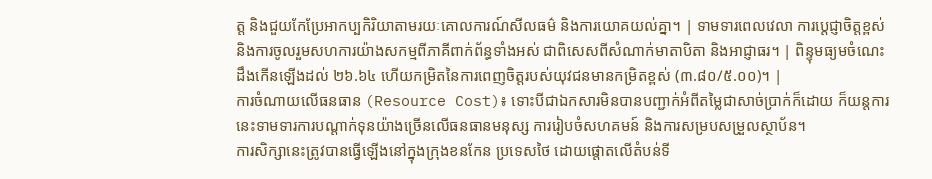ត្ត និងជួយកែប្រែអាកប្បកិរិយាតាមរយៈគោលការណ៍សីលធម៌ និងការយោគយល់គ្នា។ | ទាមទារពេលវេលា ការប្តេជ្ញាចិត្តខ្ពស់ និងការចូលរួមសហការយ៉ាងសកម្មពីភាគីពាក់ព័ន្ធទាំងអស់ ជាពិសេសពីសំណាក់មាតាបិតា និងអាជ្ញាធរ។ | ពិន្ទុមធ្យមចំណេះដឹងកើនឡើងដល់ ២៦.៦៤ ហើយកម្រិតនៃការពេញចិត្តរបស់យុវជនមានកម្រិតខ្ពស់ (៣.៨០/៥.០០)។ |
ការចំណាយលើធនធាន (Resource Cost)៖ ទោះបីជាឯកសារមិនបានបញ្ជាក់អំពីតម្លៃជាសាច់ប្រាក់ក៏ដោយ ក៏យន្តការនេះទាមទារការបណ្តាក់ទុនយ៉ាងច្រើនលើធនធានមនុស្ស ការរៀបចំសហគមន៍ និងការសម្របសម្រួលស្ថាប័ន។
ការសិក្សានេះត្រូវបានធ្វើឡើងនៅក្នុងក្រុងខនកែន ប្រទេសថៃ ដោយផ្តោតលើតំបន់ទី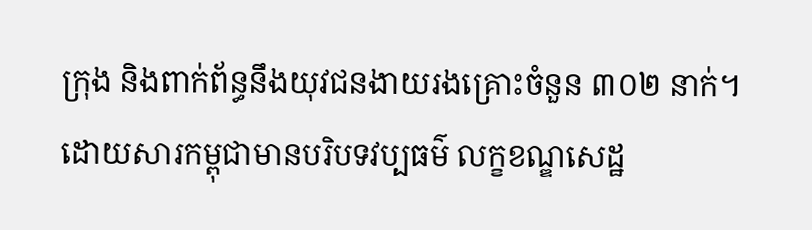ក្រុង និងពាក់ព័ន្ធនឹងយុវជនងាយរងគ្រោះចំនួន ៣០២ នាក់។ ដោយសារកម្ពុជាមានបរិបទវប្បធម៌ លក្ខខណ្ឌសេដ្ឋ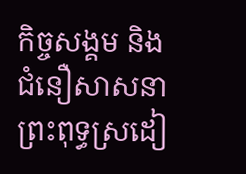កិច្ចសង្គម និងជំនឿសាសនាព្រះពុទ្ធស្រដៀ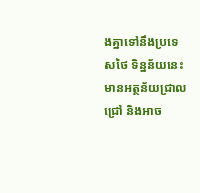ងគ្នាទៅនឹងប្រទេសថៃ ទិន្នន័យនេះមានអត្ថន័យជ្រាលជ្រៅ និងអាច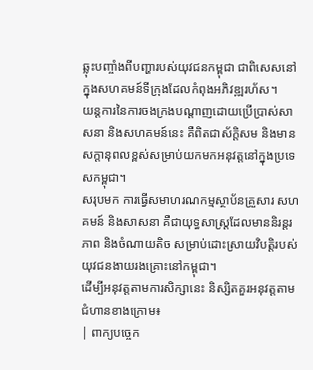ឆ្លុះបញ្ចាំងពីបញ្ហារបស់យុវជនកម្ពុជា ជាពិសេសនៅក្នុងសហគមន៍ទីក្រុងដែលកំពុងអភិវឌ្ឍរហ័ស។
យន្តការនៃការចងក្រងបណ្តាញដោយប្រើប្រាស់សាសនា និងសហគមន៍នេះ គឺពិតជាស័ក្តិសម និងមានសក្តានុពលខ្ពស់សម្រាប់យកមកអនុវត្តនៅក្នុងប្រទេសកម្ពុជា។
សរុបមក ការធ្វើសមាហរណកម្មស្ថាប័នគ្រួសារ សហគមន៍ និងសាសនា គឺជាយុទ្ធសាស្ត្រដែលមាននិរន្តរភាព និងចំណាយតិច សម្រាប់ដោះស្រាយវិបត្តិរបស់យុវជនងាយរងគ្រោះនៅកម្ពុជា។
ដើម្បីអនុវត្តតាមការសិក្សានេះ និស្សិតគួរអនុវត្តតាមជំហានខាងក្រោម៖
| ពាក្យបច្ចេក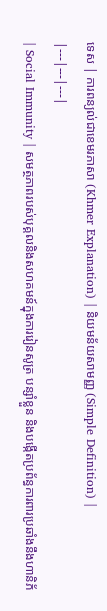ទេស | ការពន្យល់ជាខេមរភាសា (Khmer Explanation) | និយមន័យសាមញ្ញ (Simple Definition) |
|---|---|---|
| Social Immunity | សមត្ថភាពរបស់បុគ្គលនិងសហគមន៍ក្នុងការរៀនសូត្រ បន្សាំខ្លួន និងបង្កើតប្រព័ន្ធការពារប្រឆាំងនឹងហានិភ័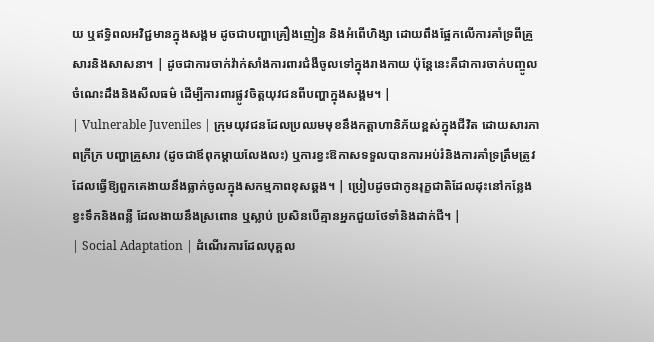យ ឬឥទ្ធិពលអវិជ្ជមានក្នុងសង្គម ដូចជាបញ្ហាគ្រឿងញៀន និងអំពើហិង្សា ដោយពឹងផ្អែកលើការគាំទ្រពីគ្រួសារនិងសាសនា។ | ដូចជាការចាក់វ៉ាក់សាំងការពារជំងឺចូលទៅក្នុងរាងកាយ ប៉ុន្តែនេះគឺជាការចាក់បញ្ចូលចំណេះដឹងនិងសីលធម៌ ដើម្បីការពារផ្លូវចិត្តយុវជនពីបញ្ហាក្នុងសង្គម។ |
| Vulnerable Juveniles | ក្រុមយុវជនដែលប្រឈមមុខនឹងកត្តាហានិភ័យខ្ពស់ក្នុងជីវិត ដោយសារភាពក្រីក្រ បញ្ហាគ្រួសារ (ដូចជាឪពុកម្តាយលែងលះ) ឬការខ្វះឱកាសទទួលបានការអប់រំនិងការគាំទ្រត្រឹមត្រូវ ដែលធ្វើឱ្យពួកគេងាយនឹងធ្លាក់ចូលក្នុងសកម្មភាពខុសឆ្គង។ | ប្រៀបដូចជាកូនរុក្ខជាតិដែលដុះនៅកន្លែងខ្វះទឹកនិងពន្លឺ ដែលងាយនឹងស្រពោន ឬស្លាប់ ប្រសិនបើគ្មានអ្នកជួយថែទាំនិងដាក់ជី។ |
| Social Adaptation | ដំណើរការដែលបុគ្គល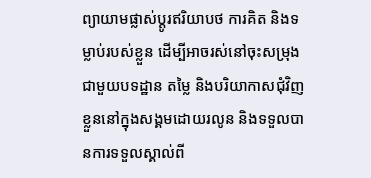ព្យាយាមផ្លាស់ប្តូរឥរិយាបថ ការគិត និងទម្លាប់របស់ខ្លួន ដើម្បីអាចរស់នៅចុះសម្រុងជាមួយបទដ្ឋាន តម្លៃ និងបរិយាកាសជុំវិញខ្លួននៅក្នុងសង្គមដោយរលូន និងទទួលបានការទទួលស្គាល់ពី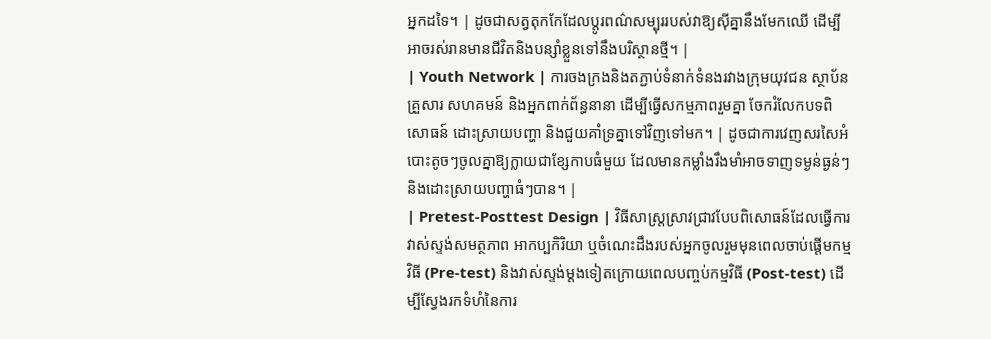អ្នកដទៃ។ | ដូចជាសត្វតុកកែដែលប្តូរពណ៌សម្បុររបស់វាឱ្យស៊ីគ្នានឹងមែកឈើ ដើម្បីអាចរស់រានមានជីវិតនិងបន្សាំខ្លួនទៅនឹងបរិស្ថានថ្មី។ |
| Youth Network | ការចងក្រងនិងតភ្ជាប់ទំនាក់ទំនងរវាងក្រុមយុវជន ស្ថាប័នគ្រួសារ សហគមន៍ និងអ្នកពាក់ព័ន្ធនានា ដើម្បីធ្វើសកម្មភាពរួមគ្នា ចែករំលែកបទពិសោធន៍ ដោះស្រាយបញ្ហា និងជួយគាំទ្រគ្នាទៅវិញទៅមក។ | ដូចជាការវេញសរសៃអំបោះតូចៗចូលគ្នាឱ្យក្លាយជាខ្សែកាបធំមួយ ដែលមានកម្លាំងរឹងមាំអាចទាញទម្ងន់ធ្ងន់ៗ និងដោះស្រាយបញ្ហាធំៗបាន។ |
| Pretest-Posttest Design | វិធីសាស្ត្រស្រាវជ្រាវបែបពិសោធន៍ដែលធ្វើការវាស់ស្ទង់សមត្ថភាព អាកប្បកិរិយា ឬចំណេះដឹងរបស់អ្នកចូលរួមមុនពេលចាប់ផ្តើមកម្មវិធី (Pre-test) និងវាស់ស្ទង់ម្តងទៀតក្រោយពេលបញ្ចប់កម្មវិធី (Post-test) ដើម្បីស្វែងរកទំហំនៃការ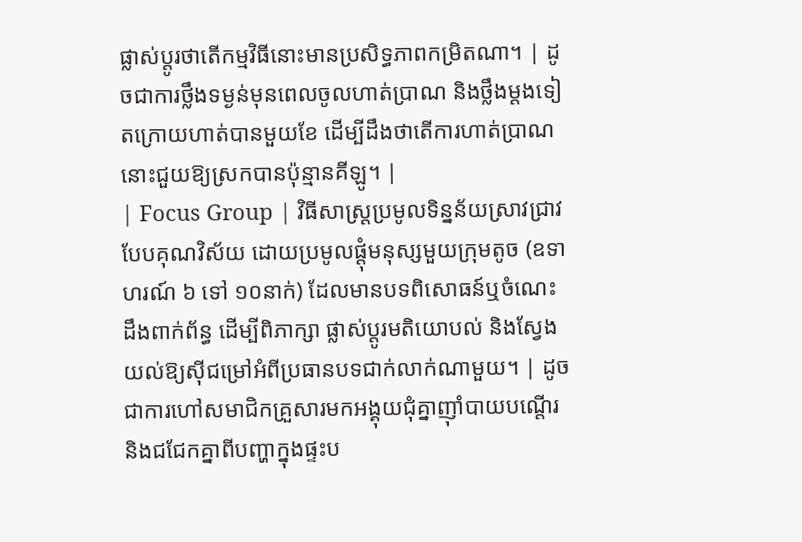ផ្លាស់ប្តូរថាតើកម្មវិធីនោះមានប្រសិទ្ធភាពកម្រិតណា។ | ដូចជាការថ្លឹងទម្ងន់មុនពេលចូលហាត់ប្រាណ និងថ្លឹងម្តងទៀតក្រោយហាត់បានមួយខែ ដើម្បីដឹងថាតើការហាត់ប្រាណនោះជួយឱ្យស្រកបានប៉ុន្មានគីឡូ។ |
| Focus Group | វិធីសាស្ត្រប្រមូលទិន្នន័យស្រាវជ្រាវបែបគុណវិស័យ ដោយប្រមូលផ្តុំមនុស្សមួយក្រុមតូច (ឧទាហរណ៍ ៦ ទៅ ១០នាក់) ដែលមានបទពិសោធន៍ឬចំណេះដឹងពាក់ព័ន្ធ ដើម្បីពិភាក្សា ផ្លាស់ប្តូរមតិយោបល់ និងស្វែងយល់ឱ្យស៊ីជម្រៅអំពីប្រធានបទជាក់លាក់ណាមួយ។ | ដូចជាការហៅសមាជិកគ្រួសារមកអង្គុយជុំគ្នាញ៉ាំបាយបណ្តើរ និងជជែកគ្នាពីបញ្ហាក្នុងផ្ទះប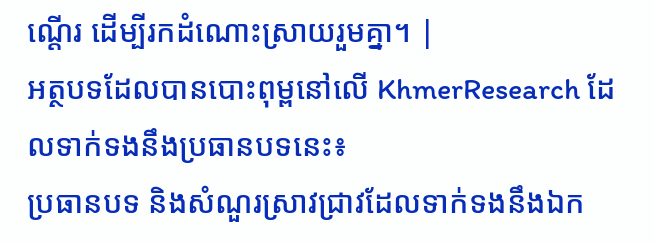ណ្តើរ ដើម្បីរកដំណោះស្រាយរួមគ្នា។ |
អត្ថបទដែលបានបោះពុម្ពនៅលើ KhmerResearch ដែលទាក់ទងនឹងប្រធានបទនេះ៖
ប្រធានបទ និងសំណួរស្រាវជ្រាវដែលទាក់ទងនឹងឯក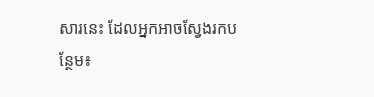សារនេះ ដែលអ្នកអាចស្វែងរកបន្ថែម៖